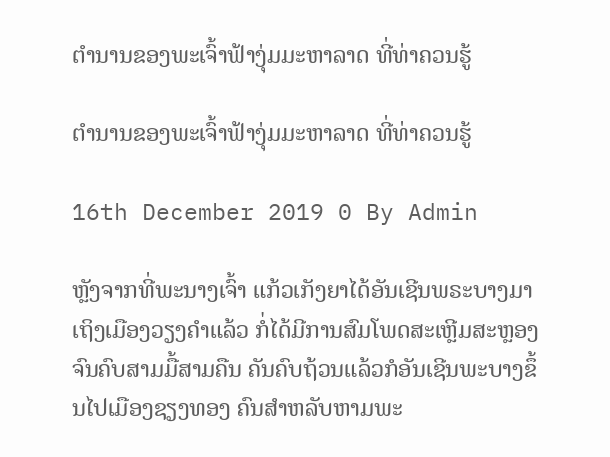ຕຳນານຂອງພະເຈົ້າຟ້າງຸ່ມມະຫາລາດ ທີ່ທ່າຄວນຮູ້

ຕຳນານຂອງພະເຈົ້າຟ້າງຸ່ມມະຫາລາດ ທີ່ທ່າຄວນຮູ້

16th December 2019 0 By Admin

ຫຼັງຈາກທີ່ພະນາງເຈົ້າ ແກ້ວເກັງຍາໄດ້ອັນເຊີນພຣະບາງມາເຖິງເມືອງວຽງຄຳແລ້ວ ກໍ່ໄດ້ມີການສົມໂພດສະເຫຼີມສະຫຼອງຈົນຄົບສາມມື້ສາມຄືນ ຄັນຄົບຖ້ວນແລ້ວກໍອັນເຊີນພະບາງຂຶ້ນໄປເມືອງຊຽງທອງ ຄົນສຳຫລັບຫາມພະ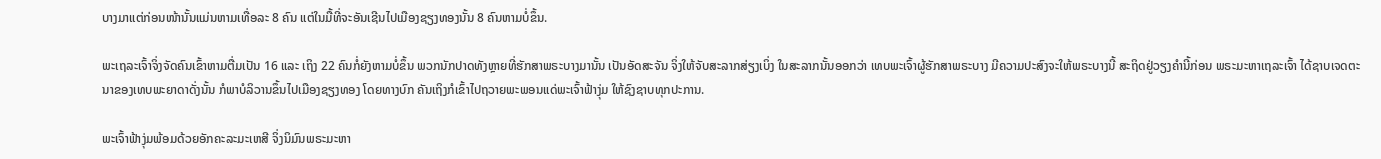ບາງມາແຕ່ກ່ອນໜ້ານັ້ນແມ່ນຫາມເທື່ອລະ 8 ຄົນ ແຕ່ໃນມື້ທີ່ຈະອັນເຊີນໄປເມືອງຊຽງທອງນັ້ນ 8 ຄົນຫາມບໍ່ຂຶ້ນ.

ພະເຖລະເຈົ້າຈິ່ງຈັດຄົນເຂົ້າຫາມຕື່ມເປັນ 16 ແລະ ເຖິງ 22 ຄົນກໍ່ຍັງຫາມບໍ່ຂຶ້ນ ພວກນັກປາດທັງຫຼາຍທີ່ຮັກສາພຣະບາງມານັ້ນ ເປັນອັດສະຈັນ ຈິ່ງໃຫ້ຈັບສະລາກສ່ຽງເບິ່ງ ໃນສະລາກນັ້ນອອກວ່າ ເທບພະເຈົ້າຜູ້ຮັກສາພຣະບາງ ມີຄວາມປະສົງຈະໃຫ້ພຣະບາງນີ້ ສະຖິດຢູ່ວຽງຄຳນີ້ກ່ອນ ພຣະມະຫາເຖລະເຈົ້າ ໄດ້ຊາບເຈດຕະນາຂອງເທບພະຍາດາດັ່ງນັ້ນ ກໍພາບໍລິວານຂຶ້ນໄປເມືອງຊຽງທອງ ໂດຍທາງບົກ ຄັນເຖິງກໍເຂົ້າໄປຖວາຍພະພອນແດ່ພະເຈົ້າຟ້າງຸ່ມ ໃຫ້ຊົງຊາບທຸກປະການ.

ພະເຈົ້າຟ້າງຸ່ມພ້ອມດ້ວຍອັກຄະລະມະເຫສີ ຈິ່ງນິມົນພຣະມະຫາ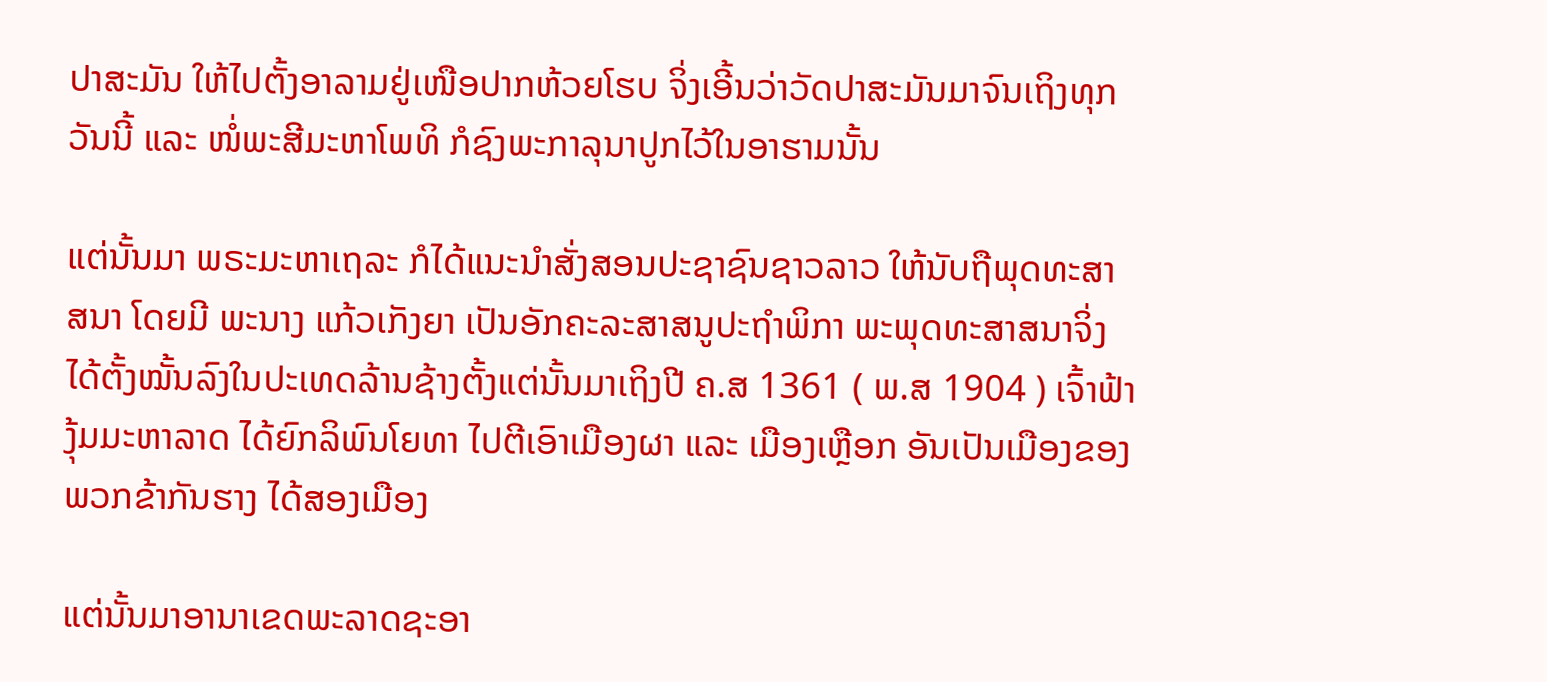ປາສະມັນ ໃຫ້ໄປຕັ້ງອາລາມຢູ່ເໜືອປາກຫ້ວຍໂຮບ ຈິ່ງເອີ້ນວ່າວັດປາສະມັນມາຈົນເຖິງທຸກວັນນີ້ ແລະ ໜໍ່ພະສີມະຫາໂພທິ ກໍຊົງພະກາລຸນາປູກໄວ້ໃນອາຮາມນັ້ນ

ແຕ່ນັ້ນມາ ພຣະມະຫາເຖລະ ກໍໄດ້ແນະນຳສັ່ງສອນປະຊາຊົນຊາວລາວ ໃຫ້ນັບຖືພຸດທະສາສນາ ໂດຍມີ ພະນາງ ແກ້ວເກັງຍາ ເປັນອັກຄະລະສາສນູປະຖຳພິກາ ພະພຸດທະສາສນາຈິ່ງໄດ້ຕັ້ງໝັ້ນລົງໃນປະເທດລ້ານຊ້າງຕັ້ງແຕ່ນັ້ນມາເຖິງປີ ຄ.ສ 1361 ( ພ.ສ 1904 ) ເຈົ້າຟ້າງຸ້ມມະຫາລາດ ໄດ້ຍົກລິພົນໂຍທາ ໄປຕີເອົາເມືອງຜາ ແລະ ເມືອງເຫຼືອກ ອັນເປັນເມືອງຂອງພວກຂ້າກັນຮາງ ໄດ້ສອງເມືອງ

ແຕ່ນັ້ນມາອານາເຂດພະລາດຊະອາ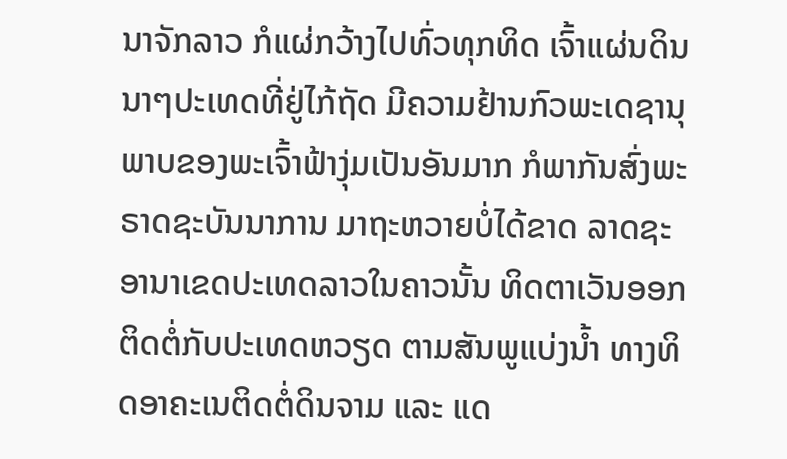ນາຈັກລາວ ກໍແຜ່ກວ້າງໄປທົ່ວທຸກທິດ ເຈົ້າແຜ່ນດິນນາໆປະເທດທີ່ຢູ່ໄກ້ຖັດ ມີຄວາມຢ້ານກົວພະເດຊານຸພາບຂອງພະເຈົ້າຟ້າງຸ່ມເປັນອັນມາກ ກໍພາກັນສົ່ງພະຣາດຊະບັນນາການ ມາຖະຫວາຍບໍ່ໄດ້ຂາດ ລາດຊະອານາເຂດປະເທດລາວໃນຄາວນັ້ນ ທິດຕາເວັນອອກຕິດຕໍ່ກັບປະເທດຫວຽດ ຕາມສັນພູແບ່ງນໍ້າ ທາງທິດອາຄະເນຕິດຕໍ່ດິນຈາມ ແລະ ແດ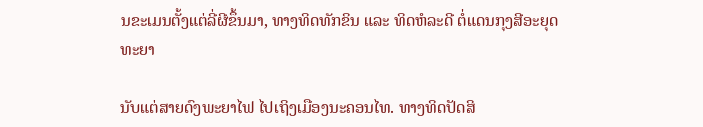ນຂະເມນຕັ້ງແຕ່ລີ່ຜີຂຶ້ນມາ, ທາງທິດທັກຂິນ ແລະ ທິດຫໍລະດີ ຕໍ່ແດນກຸງສີອະຍຸດທະຍາ

ນັບແຕ່ສາຍດົງພະຍາໄຟ ໄປເຖິງເມືອງນະຄອນໄທ. ທາງທິດປັດສິ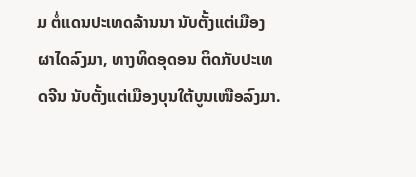ມ ຕໍ່ແດນປະເທດລ້ານນາ ນັບຕັ້ງແຕ່ເມືອງຜາໄດລົງມາ, ທາງທິດອຸດອນ ຕິດກັບປະເທດຈີນ ນັບຕັ້ງແຕ່ເມືອງບຸນໃຕ້ບູນເໜືອລົງມາ.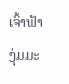ເຈົ້າຟ້າງຸ່ມມະ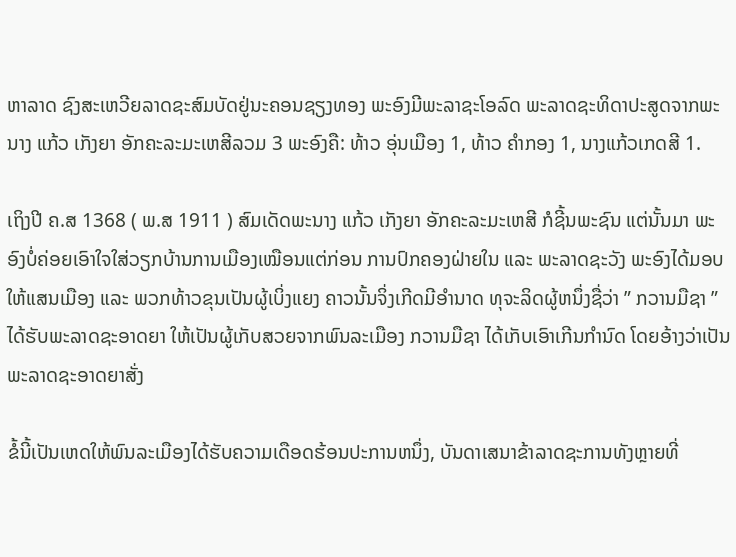ຫາລາດ ຊົງສະເຫວີຍລາດຊະສົມບັດຢູ່ນະຄອນຊຽງທອງ ພະອົງມີພະລາຊະໂອລົດ ພະລາດຊະທິດາປະສູດຈາກພະນາງ ແກ້ວ ເກັງຍາ ອັກຄະລະມະເຫສີລວມ 3 ພະອົງຄື: ທ້າວ ອຸ່ນເມືອງ 1, ທ້າວ ຄໍາກອງ 1, ນາງແກ້ວເກດສີ 1.

ເຖິງປີ ຄ.ສ 1368 ( ພ.ສ 1911 ) ສົມເດັດພະນາງ ແກ້ວ ເກັງຍາ ອັກຄະລະມະເຫສີ ກໍຊີ້ນພະຊົນ ແຕ່ນັ້ນມາ ພະອົງບໍ່ຄ່ອຍເອົາໃຈໃສ່ວຽກບ້ານການເມືອງເໝືອນແຕ່ກ່ອນ ການປົກຄອງຝ່າຍໃນ ແລະ ພະລາດຊະວັງ ພະອົງໄດ້ມອບໃຫ້ແສນເມືອງ ແລະ ພວກທ້າວຂຸນເປັນຜູ້ເບິ່ງແຍງ ຄາວນັ້ນຈິ່ງເກີດມີອຳນາດ ທຸຈະລິດຜູ້ຫນຶ່ງຊື່ວ່າ ” ກວານມືຊາ ” ໄດ້ຮັບພະລາດຊະອາດຍາ ໃຫ້ເປັນຜູ້ເກັບສວຍຈາກພົນລະເມືອງ ກວານມືຊາ ໄດ້ເກັບເອົາເກີນກຳນົດ ໂດຍອ້າງວ່າເປັນພະລາດຊະອາດຍາສັ່ງ

ຂໍ້ນີ້ເປັນເຫດໃຫ້ພົນລະເມືອງໄດ້ຮັບຄວາມເດືອດຮ້ອນປະການຫນຶ່ງ, ບັນດາເສນາຂ້າລາດຊະການທັງຫຼາຍທີ່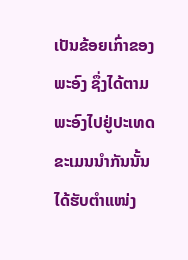ເປັນຂ້ອຍເກົ່າຂອງພະອົງ ຊຶ່ງໄດ້ຕາມພະອົງໄປຢູ່ປະເທດຂະເມນນຳກັນນັ້ນ ໄດ້ຮັບຕຳແໜ່ງ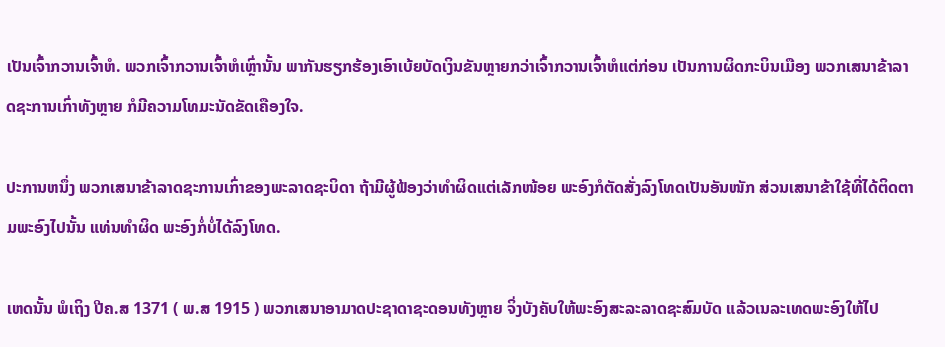ເປັນເຈົ້າກວານເຈົ້າຫໍ. ພວກເຈົ້າກວານເຈົ້າຫໍເຫຼົ່ານັ້ນ ພາກັນຮຽກຮ້ອງເອົາເບ້ຍບັດເງິນຂັນຫຼາຍກວ່າເຈົ້າກວານເຈົ້າຫໍແຕ່ກ່ອນ ເປັນການຜິດກະບິນເມືອງ ພວກເສນາຂ້າລາດຊະການເກົ່າທັງຫຼາຍ ກໍມີຄວາມໂທມະນັດຂັດເຄືອງໃຈ.

ປະການຫນຶ່ງ ພວກເສນາຂ້າລາດຊະການເກົ່າຂອງພະລາດຊະບິດາ ຖ້າມີຜູ້ຟ້ອງວ່າທຳຜິດແຕ່ເລັກໜ້ອຍ ພະອົງກໍຕັດສັ່ງລົງໂທດເປັນອັນໜັກ ສ່ວນເສນາຂ້າໃຊ້ທີ່ໄດ້ຕິດຕາມພະອົງໄປນັ້ນ ແທ່ນທຳຜິດ ພະອົງກໍ່ບໍ່ໄດ້ລົງໂທດ.

ເຫດນັ້ນ ພໍເຖິງ ປີຄ.ສ 1371 ( ພ.ສ 1915 ) ພວກເສນາອາມາດປະຊາດາຊະດອນທັງຫຼາຍ ຈິ່ງບັງຄັບໃຫ້ພະອົງສະລະລາດຊະສົມບັດ ແລ້ວເນລະເທດພະອົງໃຫ້ໄປ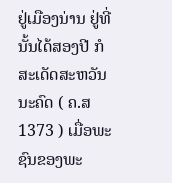ຢູ່ເມືອງນ່ານ ຢູ່ທີ່ນັ້ນໄດ້ສອງປີ ກໍສະເດັດສະຫວັນນະຄົດ ( ຄ.ສ 1373 ) ເມື່ອພະຊົນຂອງພະ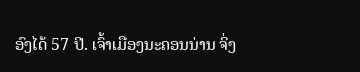ອົງໄດ້ 57 ປີ. ເຈົ້າເມືອງນະຄອນນ່ານ ຈິ່ງ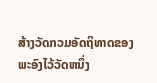ສ້າງວັດກວມອັດຖິທາດຂອງພະອົງໄວ້ວັດຫນຶ່ງ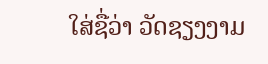ໃສ່ຊື່ວ່າ ວັດຊຽງງາມ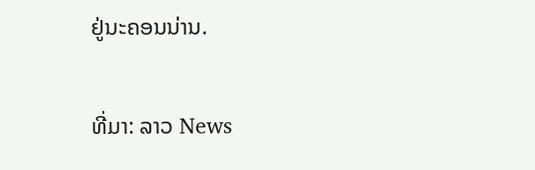ຢູ່ນະຄອນນ່ານ.

ທີ່ມາ: ລາວ News